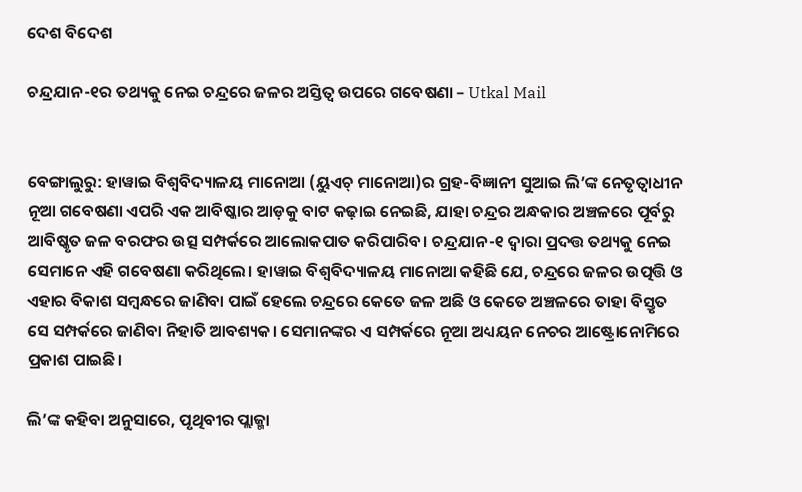ଦେଶ ବିଦେଶ

ଚନ୍ଦ୍ରଯାନ-୧ର ତଥ୍ୟକୁ ନେଇ ଚନ୍ଦ୍ରରେ ଜଳର ଅସ୍ତିତ୍ବ ଉପରେ ଗବେଷଣା – Utkal Mail


ବେଙ୍ଗାଲୁରୁ: ହାୱାଇ ବିଶ୍ବବିଦ୍ୟାଳୟ ମାନୋଆ (ୟୁଏଚ୍ ମାନୋଆ)ର ଗ୍ରହ-ବିଜ୍ଞାନୀ ସୁଆଇ ଲି’ଙ୍କ ନେତୃତ୍ବାଧୀନ ନୂଆ ଗବେଷଣା ଏପରି ଏକ ଆବି‌ଷ୍କାର ଆଡ଼କୁ ବାଟ କଢ଼ାଇ ନେଇଛି, ଯାହା ଚନ୍ଦ୍ରର ଅନ୍ଧକାର ଅଞ୍ଚଳରେ ପୂର୍ବରୁ ଆବିଷ୍କୃତ ଜଳ ବରଫର ଉତ୍ସ ସମ୍ପର୍କରେ ଆଲୋକପାତ କରିପାରିବ। ଚନ୍ଦ୍ରଯାନ-୧ ଦ୍ବାରା ପ୍ରଦତ୍ତ ତଥ୍ୟକୁ ନେଇ ସେମାନେ ଏହି ଗବେଷଣା କରିଥିଲେ। ହାୱାଇ ବିଶ୍ବବିଦ୍ୟାଳୟ ମାନୋଆ କହିଛି ଯେ, ଚନ୍ଦ୍ରରେ ଜଳର ଉତ୍ପତ୍ତି ଓ ଏହାର ବିକାଶ ସମ୍ବନ୍ଧରେ ଜାଣିବା ପାଇଁ ହେଲେ ଚନ୍ଦ୍ରରେ କେତେ ଜଳ ଅଛି ଓ କେତେ ଅଞ୍ଚଳରେ ତାହା ବିସ୍ତୃତ ସେ ସମ୍ପର୍କରେ ଜାଣିବା ନିହାତି ଆବଶ୍ୟକ। ସେମାନଙ୍କର ଏ ସମ୍ପର୍କରେ ନୂଆ ଅଧ୍ୟୟନ ନେଚର ଆଷ୍ଟ୍ରୋନୋମିରେ ପ୍ରକାଶ ପାଇଛି।

ଲି’ଙ୍କ କହିବା ଅନୁସାରେ, ପୃଥିବୀର ପ୍ଲାଜ୍ମା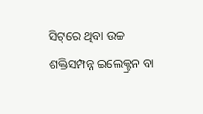ସିଟ୍‌ରେ ଥିବା ଉଚ୍ଚ ଶକ୍ତିସମ୍ପନ୍ନ ଇଲେକ୍ଟ୍ରନ ବା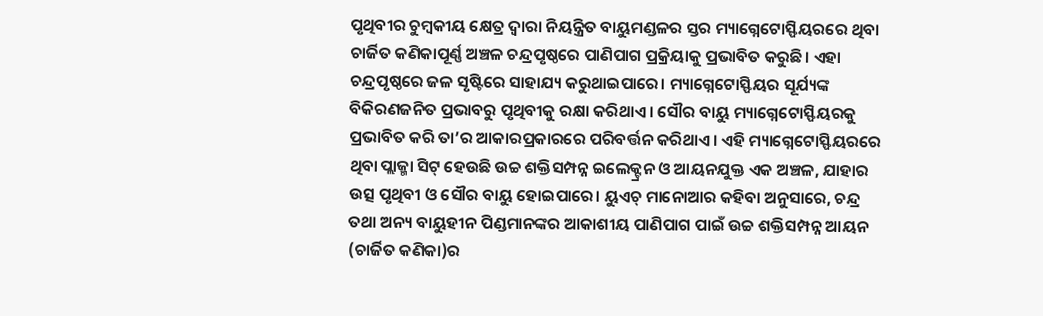ପୃଥିବୀର ଚୁମ୍ବକୀୟ କ୍ଷେତ୍ର ଦ୍ବାରା ନିୟନ୍ତ୍ରିତ ବାୟୁମଣ୍ଡଳର ସ୍ତର ମ୍ୟାଗ୍ନେଟୋସ୍ଫିୟରରେ ଥିବା ଚାର୍ଜିତ କଣିକାପୂର୍ଣ୍ଣ ଅଞ୍ଚଳ ଚନ୍ଦ୍ରପୃଷ୍ଠରେ ପାଣିପାଗ ପ୍ରକ୍ରିୟାକୁ ପ୍ରଭାବିତ କରୁଛି। ଏହା ଚନ୍ଦ୍ରପୃଷ୍ଠରେ ଜଳ ସୃଷ୍ଟିରେ ସାହାଯ୍ୟ କରୁଥାଇପାରେ। ମ୍ୟାଗ୍ନେଟୋସ୍ଫିୟର ସୂର୍ଯ୍ୟଙ୍କ ବିକିରଣଜନିତ ପ୍ରଭାବରୁ ପୃଥିବୀକୁ ରକ୍ଷା କରିଥାଏ। ସୌର ବାୟୁ ମ୍ୟାଗ୍ନେଟୋସ୍ଫିୟରକୁ ପ୍ରଭାବିତ କରି ତା’ର ଆକାରପ୍ରକାରରେ ପରିବର୍ତ୍ତନ କରିଥାଏ। ଏହି ମ୍ୟାଗ୍ନେଟୋସ୍ଫିୟରରେ ଥିବା ପ୍ଲାଜ୍ମା ସିଟ୍ ହେଉଛି ଉଚ୍ଚ ଶକ୍ତିସମ୍ପନ୍ନ ଇଲେକ୍ଟ୍ରନ ଓ ଆୟନଯୁକ୍ତ ଏକ ଅଞ୍ଚଳ, ଯାହାର ଉତ୍ସ ପୃଥିବୀ ଓ ସୌର ବାୟୁ ହୋଇପାରେ। ୟୁଏଚ୍ ମାନୋଆର କହିବା ଅନୁସାରେ, ଚନ୍ଦ୍ର ତଥା ଅନ୍ୟ ବାୟୁହୀନ ପିଣ୍ଡମାନଙ୍କର ଆକାଶୀୟ ପାଣିପାଗ ପାଇଁ ଉଚ୍ଚ ଶକ୍ତିସମ୍ପନ୍ନ ଆୟନ (ଚାର୍ଜିତ କଣିକା)ର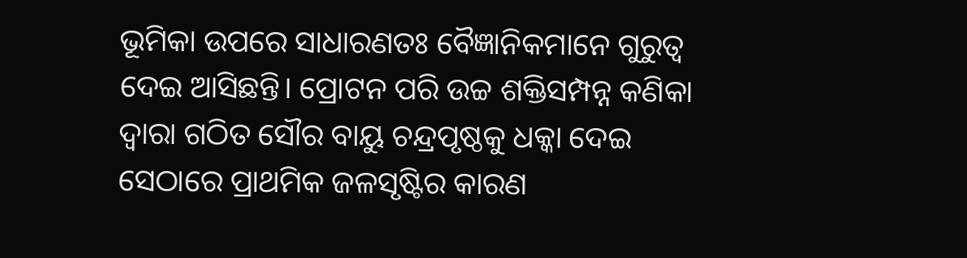ଭୂମିକା ଉପରେ ସାଧାରଣତଃ ବୈଜ୍ଞାନିକମାନେ ଗୁରୁତ୍ବ ଦେଇ ଆସିଛନ୍ତି। ପ୍ରୋଟନ ପରି ଉଚ୍ଚ ଶକ୍ତିସମ୍ପନ୍ନ କଣିକା ଦ୍ବାରା ଗଠିତ ସୌର ବାୟୁ ଚନ୍ଦ୍ରପୃଷ୍ଠକୁ ଧକ୍କା ଦେଇ ସେଠାରେ ପ୍ରାଥମିକ ଜଳସୃ‌ଷ୍ଟିର କାରଣ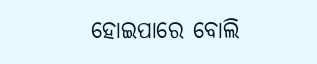ହୋଇପାରେ ବୋଲି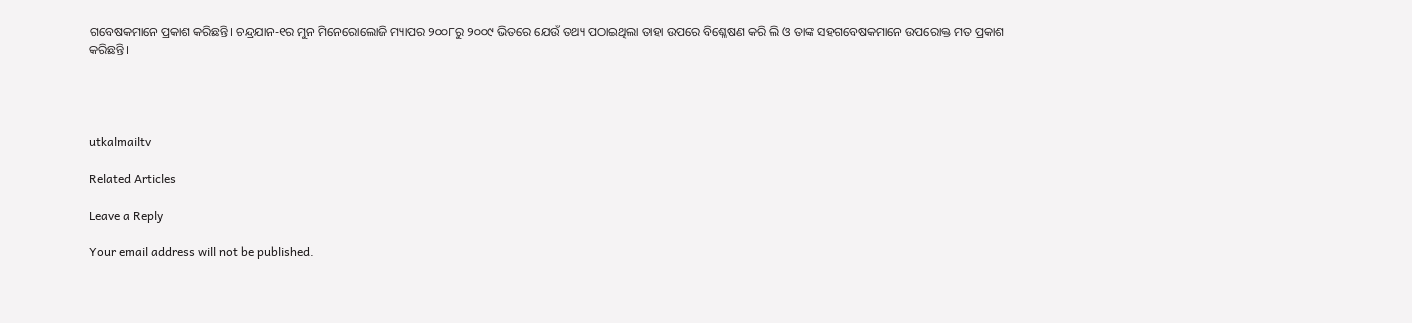ଗବେଷକମାନେ ପ୍ରକାଶ କରିଛନ୍ତି। ଚନ୍ଦ୍ରଯାନ-୧ର ମୁନ ମିନେରୋଲୋଜି ମ୍ୟାପର ୨୦୦୮ରୁ ୨୦୦୯ ଭିତରେ ଯେଉଁ ତଥ୍ୟ ପଠାଇଥିଲା ତାହା ଉପରେ ବିଶ୍ଳେଷଣ କରି ଲି ଓ ତାଙ୍କ ସହଗବେଷକମାନେ ଉପରୋକ୍ତ ମତ ପ୍ରକାଶ କରିଛନ୍ତି।




utkalmailtv

Related Articles

Leave a Reply

Your email address will not be published.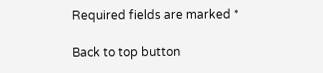Required fields are marked *

Back to top button